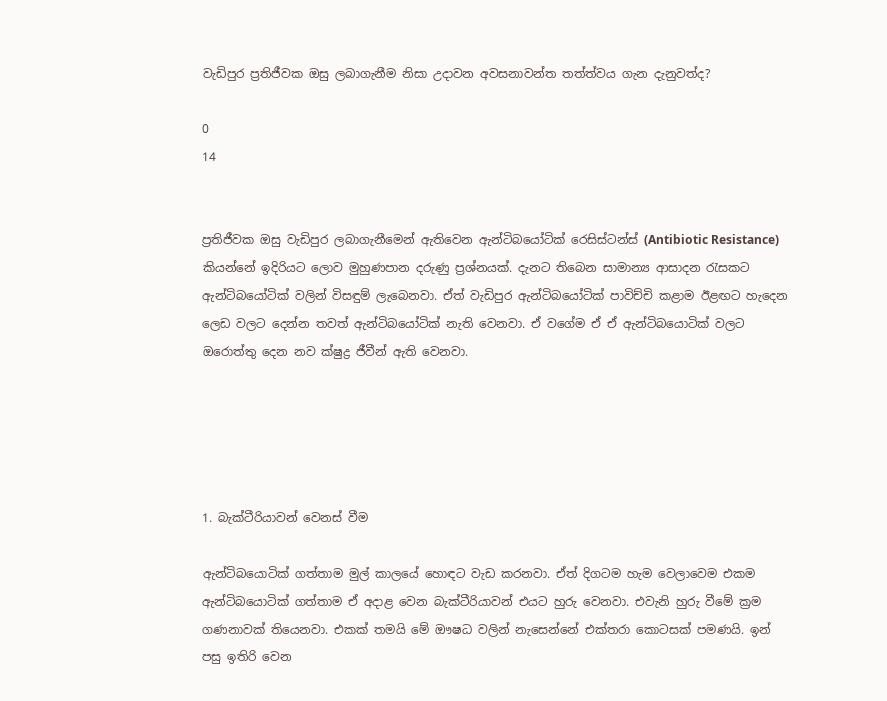වැඩිපුර ප්‍රතිජීවක ඔසු ලබාගැනීම නිසා උදාවන අවසනාවන්ත තත්ත්වය ගැන දැනුවත්ද?

0
14


ප්‍රතිජීවක ඔසු වැඩිපුර ලබාගැනීමෙන් ඇතිවෙන ඇන්ටිබයෝටික් රෙසිස්ටන්ස් (Antibiotic Resistance) කියන්නේ ඉදිරියට ලොව මුහුණපාන දරුණු ප්‍රශ්නයක්. දැනට තිබෙන සාමාන්‍ය ආසාදන රැසකට ඇන්ටිබයෝටික් වලින් විසඳුම් ලැබෙනවා. ඒත් වැඩිපුර ඇන්ටිබයෝටික් පාවිච්චි කළාම ඊළඟට හැදෙන ලෙඩ වලට දෙන්න තවත් ඇන්ටිබයෝටික් නැති වෙනවා. ඒ වගේම ඒ ඒ ඇන්ටිබයොටික් වලට ඔරොත්තු දෙන නව ක්ෂුද්‍ර ජීවීන් ඇති වෙනවා.





1. බැක්ටීරියාවන් වෙනස් වීම

ඇන්ටිබයොටික් ගත්තාම මුල් කාලයේ හොඳට වැඩ කරනවා. ඒත් දිගටම හැම වෙලාවෙම එකම ඇන්ටිබයොටික් ගත්තාම ඒ අදාළ වෙන බැක්ටීරියාවන් එයට හුරු වෙනවා. එවැනි හුරු වීමේ ක්‍රම ගණනාවක් තියෙනවා. එකක් තමයි මේ ඖෂධ වලින් නැසෙන්නේ එක්තරා කොටසක් පමණයි. ඉන් පසු ඉතිරි වෙන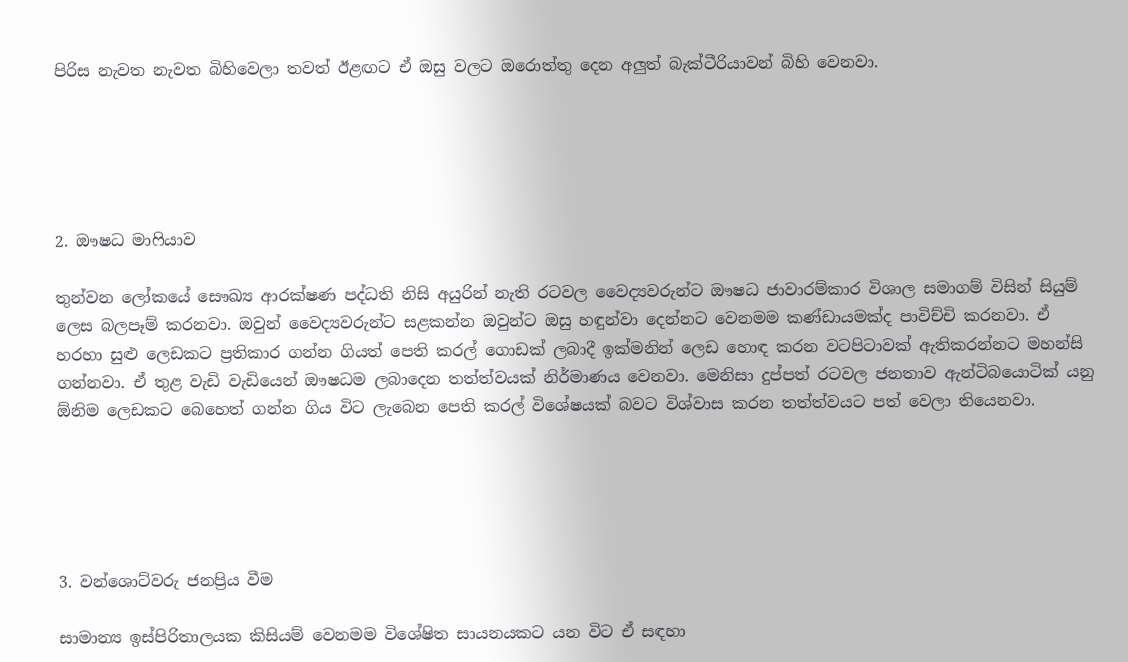පිරිස නැවත නැවත බිහිවෙලා තවත් ඊළඟට ඒ ඔසු වලට ඔරොත්තු දෙන අලුත් බැක්ටීරියාවන් බිහි වෙනවා.





2. ඖෂධ මාෆියාව

තුන්වන ලෝකයේ සෞඛ්‍ය ආරක්ෂණ පද්ධති නිසි අයුරින් නැති රටවල වෛද්‍යවරුන්ට ඖෂධ ජාවාරම්කාර විශාල සමාගම් විසින් සියුම් ලෙස බලපෑම් කරනවා. ඔවුන් වෛද්‍යවරුන්ට සළකන්න ඔවුන්ට ඔසු හඳුන්වා දෙන්නට වෙනමම කණ්ඩායමක්ද පාවිච්චි කරනවා. ඒ හරහා සුළු ලෙඩකට ප්‍රතිකාර ගන්න ගියත් පෙති කරල් ගොඩක් ලබාදී ඉක්මනින් ලෙඩ හොඳ කරන වටපිටාවක් ඇතිකරන්නට මහන්සි ගන්නවා. ඒ තුළ වැඩි වැඩියෙන් ඖෂධම ලබාදෙන තත්ත්වයක් නිර්මාණය වෙනවා. මෙනිසා දුප්පත් රටවල ජනතාව ඇන්ටිබයොටික් යනු ඕනිම ලෙඩකට බෙහෙත් ගන්න ගිය විට ලැබෙන පෙති කරල් විශේෂයක් බවට විශ්වාස කරන තත්ත්වයට පත් වෙලා තියෙනවා.





3. වන්ශොට්වරු ජනප්‍රිය වීම

සාමාන්‍ය ඉස්පිරිතාලයක කිසියම් වෙනමම විශේෂිත සායනයකට යන විට ඒ සඳහා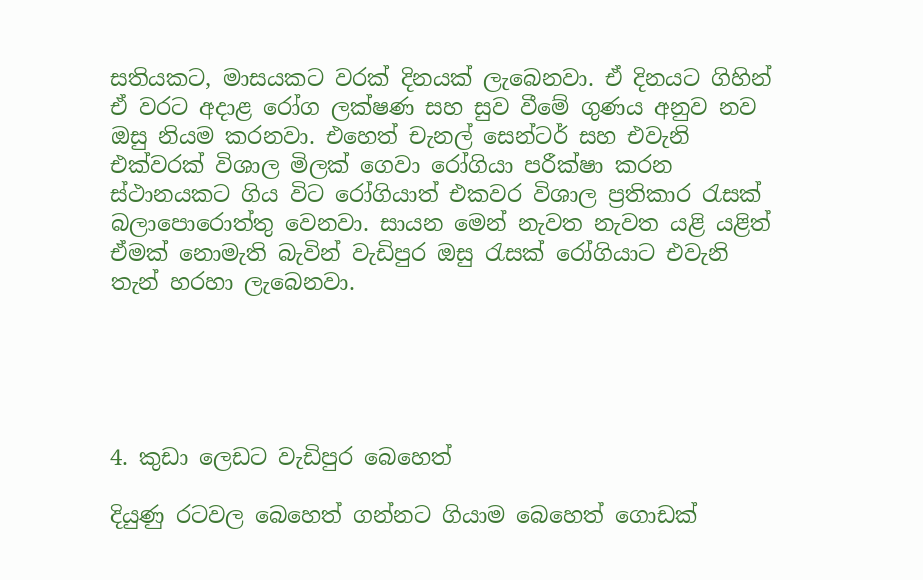සතියකට, මාසයකට වරක් දිනයක් ලැබෙනවා. ඒ දිනයට ගිහින් ඒ වරට අදාළ රෝග ලක්ෂණ සහ සුව වීමේ ගුණය අනුව නව ඔසු නියම කරනවා. එහෙත් චැනල් සෙන්ටර් සහ එවැනි එක්වරක් විශාල මිලක් ගෙවා රෝගියා පරීක්ෂා කරන ස්ථානයකට ගිය විට රෝගියාත් එකවර විශාල ප්‍රතිකාර රැසක් බලාපොරොත්තු වෙනවා. සායන මෙන් නැවත නැවත යළි යළිත් ඒමක් නොමැති බැවින් වැඩිපුර ඔසු රැසක් රෝගියාට එවැනි තැන් හරහා ලැබෙනවා.





4. කුඩා ලෙඩට වැඩිපුර බෙහෙත්

දියුණු රටවල බෙහෙත් ගන්නට ගියාම බෙහෙත් ගොඩක්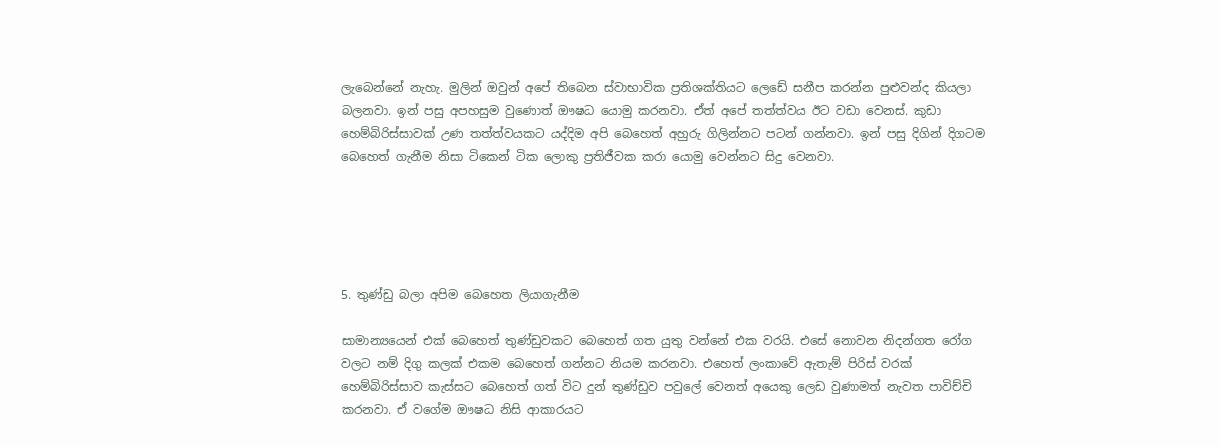ලැබෙන්නේ නැහැ. මුලින් ඔවුන් අපේ තිබෙන ස්වාභාවික ප්‍රතිශක්තියට ලෙඩේ සනීප කරන්න පුළුවන්ද කියලා බලනවා. ඉන් පසු අපහසුම වුණොත් ඖෂධ යොමු කරනවා. ඒත් අපේ තත්ත්වය ඊට වඩා වෙනස්. කුඩා හෙම්බිරිස්සාවක් උණ තත්ත්වයකට යද්දිම අපි බෙහෙත් අහුරු ගිලින්නට පටන් ගන්නවා. ඉන් පසු දිගින් දිගටම බෙහෙත් ගැනීම නිසා ටිකෙන් ටික ලොකු ප්‍රතිජීවක කරා යොමු වෙන්නට සිදු වෙනවා.





5. තුණ්ඩු බලා අපිම බෙහෙත ලියාගැනීම

සාමාන්‍යයෙන් එක් බෙහෙත් තුණ්ඩුවකට බෙහෙත් ගත යුතු වන්නේ එක වරයි. එසේ නොවන නිදන්ගත රෝග වලට නම් දිගු කලක් එකම බෙහෙත් ගන්නට නියම කරනවා. එහෙත් ලංකාවේ ඇතැම් පිරිස් වරක් හෙම්බිරිස්සාව කැස්සට බෙහෙත් ගත් විට දුන් තුණ්ඩුව පවුලේ වෙනත් අයෙකු ලෙඩ වුණාමත් නැවත පාවිච්චි කරනවා. ඒ වගේම ඖෂධ නිසි ආකාරයට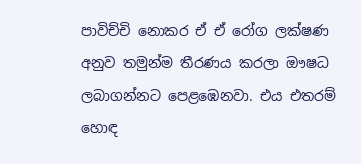පාවිච්චි නොකර ඒ ඒ රෝග ලක්ෂණ අනුව තමුන්ම තීරණය කරලා ඖෂධ ලබාගන්නට පෙළඹෙනවා. එය එතරම් හොඳ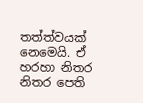තත්ත්වයක් නෙමෙයි. ඒ හරහා නිතර නිතර පෙති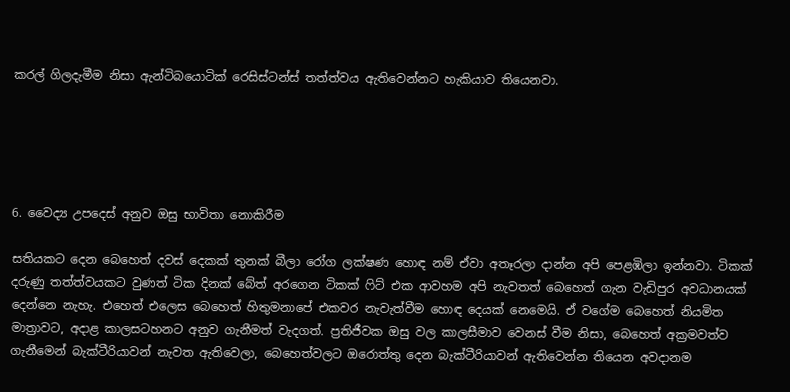කරල් ගිලදැමීම නිසා ඇන්ටිබයොටික් රෙසිස්ටන්ස් තත්ත්වය ඇතිවෙන්නට හැකියාව තියෙනවා.





6. වෛද්‍ය උපදෙස් අනුව ඔසු භාවිතා නොකිරීම

සතියකට දෙන බෙහෙත් දවස් දෙකක් තුනක් බීලා රෝග ලක්ෂණ හොඳ නම් ඒවා අතෑරලා දාන්න අපි පෙළඹිලා ඉන්නවා. ටිකක් දරුණු තත්ත්වයකට වුණත් ටික දිනක් බේත් අරගෙන ටිකක් ෆිට් එක ආවහම අපි නැවතත් බෙහෙත් ගැන වැඩිපුර අවධානයක් දෙන්නෙ නැහැ. එහෙත් එලෙස බෙහෙත් හිතුමනාපේ එකවර නැවැත්වීම හොඳ දෙයක් නෙමෙයි. ඒ වගේම බෙහෙත් නියමිත මාත්‍රාවට, අදාළ කාලසටහනට අනුව ගැනීමත් වැදගත්. ප්‍රතිජීවක ඔසු වල කාලසීමාව වෙනස් වීම නිසා, බෙහෙත් අක්‍රමවත්ව ගැනීමෙන් බැක්ටීරියාවන් නැවත ඇතිවෙලා, බෙහෙත්වලට ඔරොත්තු දෙන බැක්ටීරියාවන් ඇතිවෙන්න තියෙන අවදානම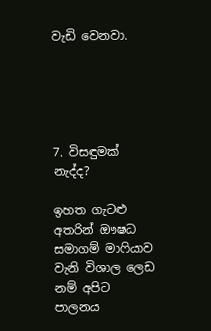වැඩි වෙනවා.





7. විසඳුමක් නැද්ද?

ඉහත ගැටළු අතරින් ඖෂධ සමාගම් මාෆියාව වැනි විශාල ලෙඩ නම් අපිට පාලනය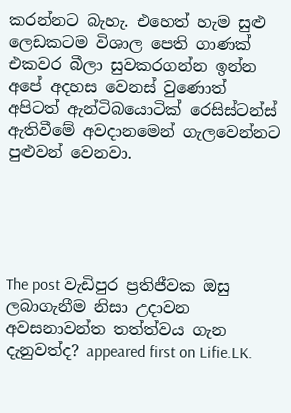කරන්නට බැහැ. එහෙත් හැම සුළු ලෙඩකටම විශාල පෙති ගාණක් එකවර බීලා සුවකරගන්න ඉන්න අපේ අදහස වෙනස් වුණොත් අපිටත් ඇන්ටිබයොටික් රෙසිස්ටන්ස් ඇතිවීමේ අවදානමෙන් ගැලවෙන්නට පුළුවන් වෙනවා.





The post වැඩිපුර ප්‍රතිජීවක ඔසු ලබාගැනීම නිසා උදාවන අවසනාවන්ත තත්ත්වය ගැන දැනුවත්ද? appeared first on Lifie.LK.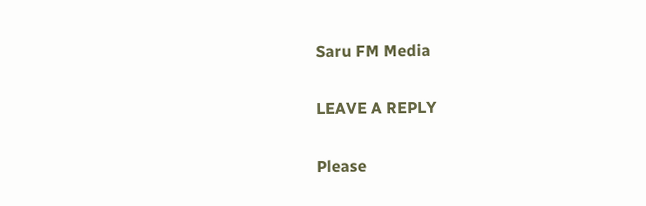Saru FM Media

LEAVE A REPLY

Please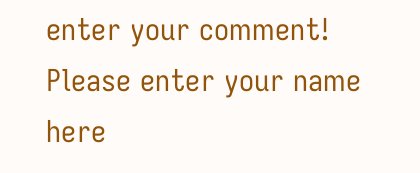enter your comment!
Please enter your name here